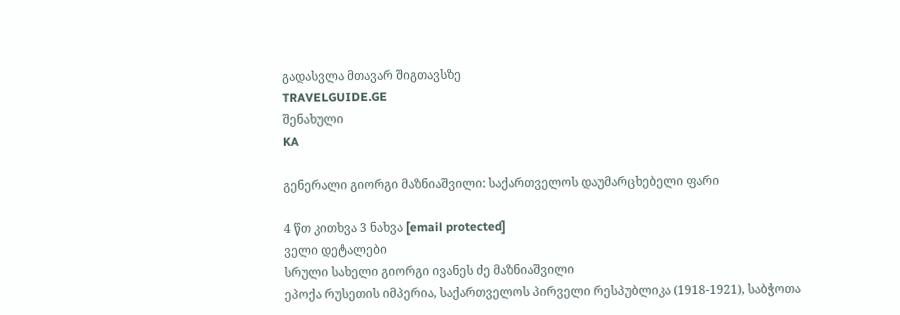გადასვლა მთავარ შიგთავსზე
TRAVELGUIDE.GE
შენახული
KA

გენერალი გიორგი მაზნიაშვილი: საქართველოს დაუმარცხებელი ფარი

4 წთ კითხვა 3 ნახვა [email protected]
ველი დეტალები
სრული სახელი გიორგი ივანეს ძე მაზნიაშვილი
ეპოქა რუსეთის იმპერია, საქართველოს პირველი რესპუბლიკა (1918-1921), საბჭოთა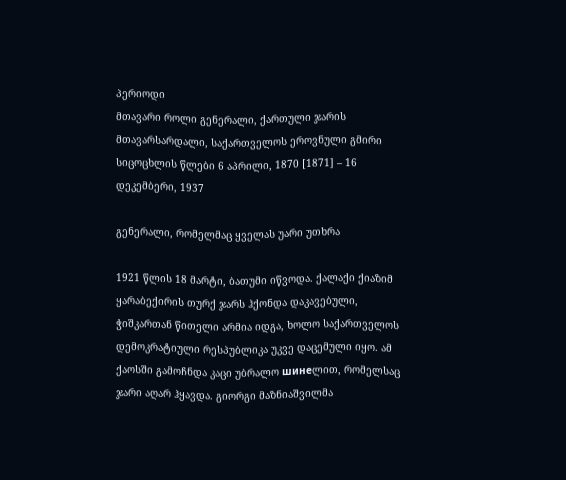პერიოდი
მთავარი როლი გენერალი, ქართული ჯარის მთავარსარდალი, საქართველოს ეროვნული გმირი
სიცოცხლის წლები 6 აპრილი, 1870 [1871] – 16 დეკემბერი, 1937

გენერალი, რომელმაც ყველას უარი უთხრა

1921 წლის 18 მარტი, ბათუმი იწვოდა. ქალაქი ქიაზიმ ყარაბექირის თურქ ჯარს ჰქონდა დაკავებული, ჭიშკართან წითელი არმია იდგა, ხოლო საქართველოს დემოკრატიული რესპუბლიკა უკვე დაცემული იყო. ამ ქაოსში გამოჩნდა კაცი უბრალო шинеლით, რომელსაც ჯარი აღარ ჰყავდა. გიორგი მაზნიაშვილმა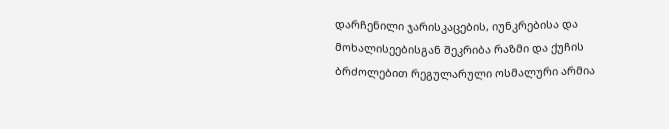დარჩენილი ჯარისკაცების, იუნკრებისა და მოხალისეებისგან შეკრიბა რაზმი და ქუჩის ბრძოლებით რეგულარული ოსმალური არმია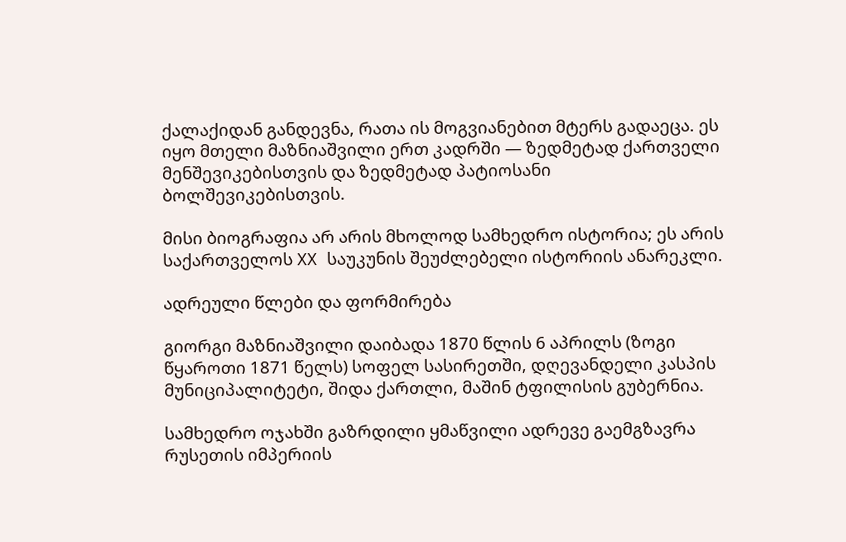ქალაქიდან განდევნა, რათა ის მოგვიანებით მტერს გადაეცა. ეს იყო მთელი მაზნიაშვილი ერთ კადრში — ზედმეტად ქართველი მენშევიკებისთვის და ზედმეტად პატიოსანი ბოლშევიკებისთვის.

მისი ბიოგრაფია არ არის მხოლოდ სამხედრო ისტორია; ეს არის საქართველოს XX საუკუნის შეუძლებელი ისტორიის ანარეკლი.

ადრეული წლები და ფორმირება

გიორგი მაზნიაშვილი დაიბადა 1870 წლის 6 აპრილს (ზოგი წყაროთი 1871 წელს) სოფელ სასირეთში, დღევანდელი კასპის მუნიციპალიტეტი, შიდა ქართლი, მაშინ ტფილისის გუბერნია.

სამხედრო ოჯახში გაზრდილი ყმაწვილი ადრევე გაემგზავრა რუსეთის იმპერიის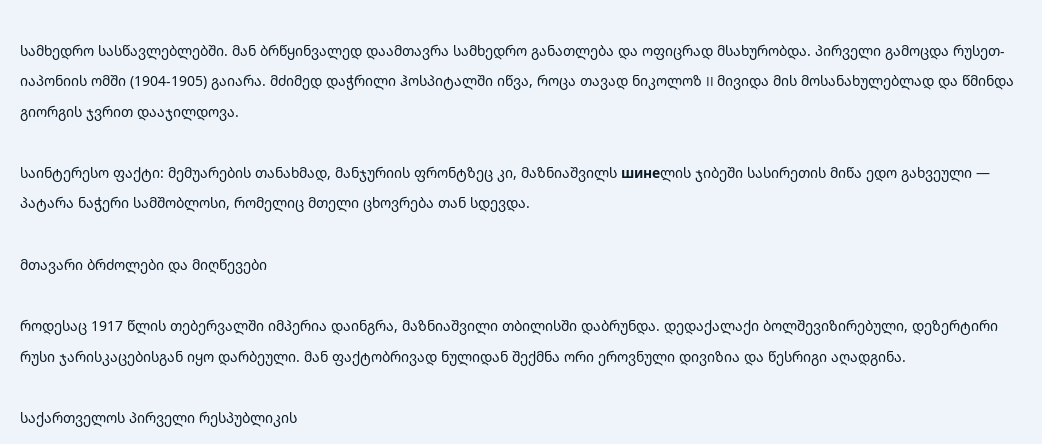სამხედრო სასწავლებლებში. მან ბრწყინვალედ დაამთავრა სამხედრო განათლება და ოფიცრად მსახურობდა. პირველი გამოცდა რუსეთ-იაპონიის ომში (1904-1905) გაიარა. მძიმედ დაჭრილი ჰოსპიტალში იწვა, როცა თავად ნიკოლოზ II მივიდა მის მოსანახულებლად და წმინდა გიორგის ჯვრით დააჯილდოვა.

საინტერესო ფაქტი: მემუარების თანახმად, მანჯურიის ფრონტზეც კი, მაზნიაშვილს шинеლის ჯიბეში სასირეთის მიწა ედო გახვეული — პატარა ნაჭერი სამშობლოსი, რომელიც მთელი ცხოვრება თან სდევდა.

მთავარი ბრძოლები და მიღწევები

როდესაც 1917 წლის თებერვალში იმპერია დაინგრა, მაზნიაშვილი თბილისში დაბრუნდა. დედაქალაქი ბოლშევიზირებული, დეზერტირი რუსი ჯარისკაცებისგან იყო დარბეული. მან ფაქტობრივად ნულიდან შექმნა ორი ეროვნული დივიზია და წესრიგი აღადგინა.

საქართველოს პირველი რესპუბლიკის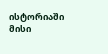ისტორიაში მისი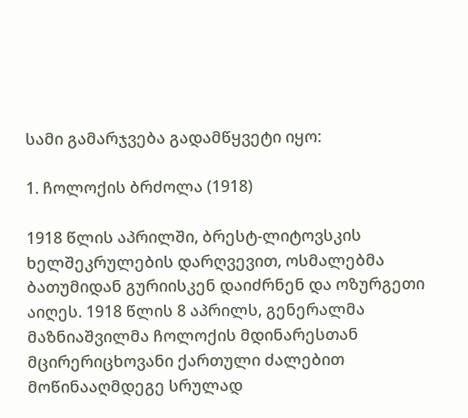სამი გამარჯვება გადამწყვეტი იყო:

1. ჩოლოქის ბრძოლა (1918)

1918 წლის აპრილში, ბრესტ-ლიტოვსკის ხელშეკრულების დარღვევით, ოსმალებმა ბათუმიდან გურიისკენ დაიძრნენ და ოზურგეთი აიღეს. 1918 წლის 8 აპრილს, გენერალმა მაზნიაშვილმა ჩოლოქის მდინარესთან მცირერიცხოვანი ქართული ძალებით მოწინააღმდეგე სრულად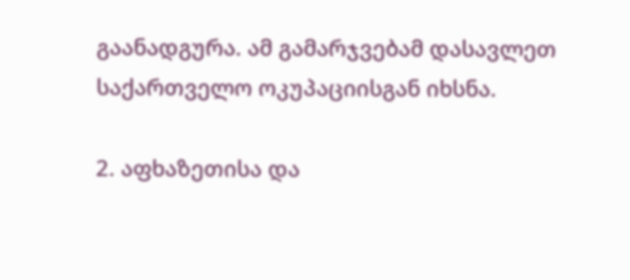გაანადგურა. ამ გამარჯვებამ დასავლეთ საქართველო ოკუპაციისგან იხსნა.

2. აფხაზეთისა და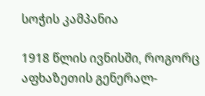სოჭის კამპანია

1918 წლის ივნისში, როგორც აფხაზეთის გენერალ-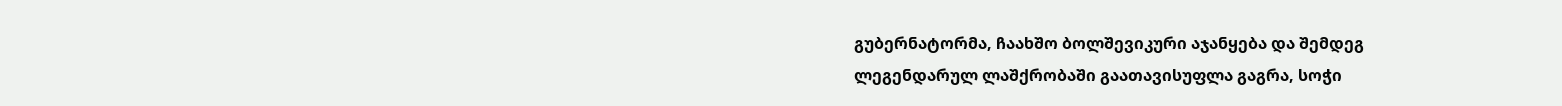გუბერნატორმა, ჩაახშო ბოლშევიკური აჯანყება და შემდეგ ლეგენდარულ ლაშქრობაში გაათავისუფლა გაგრა, სოჭი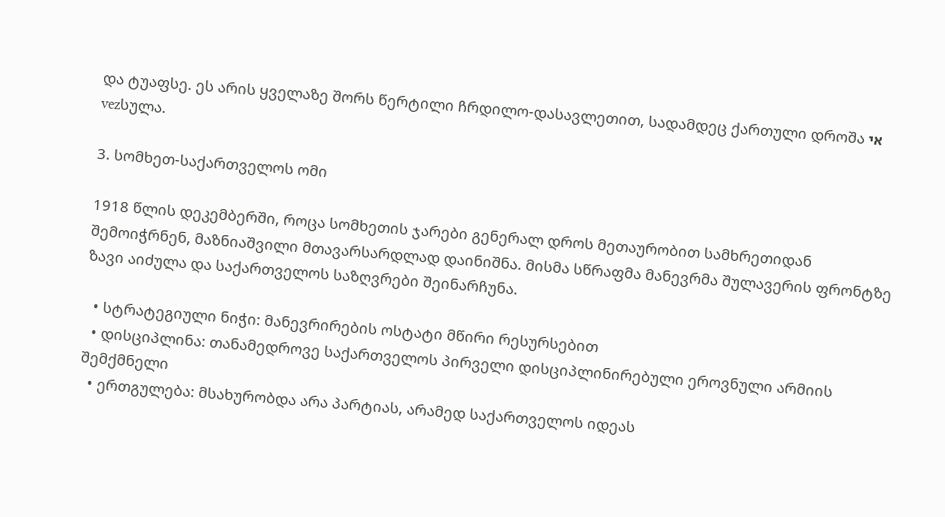და ტუაფსე. ეს არის ყველაზე შორს წერტილი ჩრდილო-დასავლეთით, სადამდეც ქართული დროშა אי vezსულა.

3. სომხეთ-საქართველოს ომი

1918 წლის დეკემბერში, როცა სომხეთის ჯარები გენერალ დროს მეთაურობით სამხრეთიდან შემოიჭრნენ, მაზნიაშვილი მთავარსარდლად დაინიშნა. მისმა სწრაფმა მანევრმა შულავერის ფრონტზე ზავი აიძულა და საქართველოს საზღვრები შეინარჩუნა.

  • სტრატეგიული ნიჭი: მანევრირების ოსტატი მწირი რესურსებით
  • დისციპლინა: თანამედროვე საქართველოს პირველი დისციპლინირებული ეროვნული არმიის შემქმნელი
  • ერთგულება: მსახურობდა არა პარტიას, არამედ საქართველოს იდეას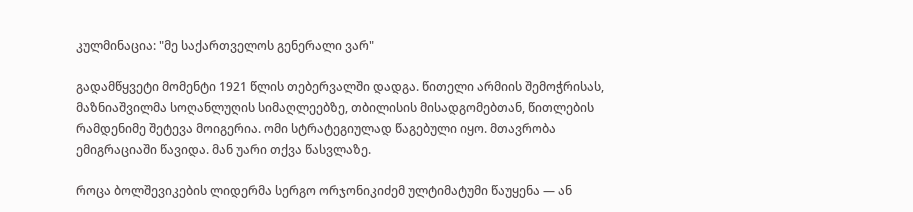კულმინაცია: "მე საქართველოს გენერალი ვარ"

გადამწყვეტი მომენტი 1921 წლის თებერვალში დადგა. წითელი არმიის შემოჭრისას, მაზნიაშვილმა სოღანლუღის სიმაღლეებზე, თბილისის მისადგომებთან, წითლების რამდენიმე შეტევა მოიგერია. ომი სტრატეგიულად წაგებული იყო. მთავრობა ემიგრაციაში წავიდა. მან უარი თქვა წასვლაზე.

როცა ბოლშევიკების ლიდერმა სერგო ორჯონიკიძემ ულტიმატუმი წაუყენა — ან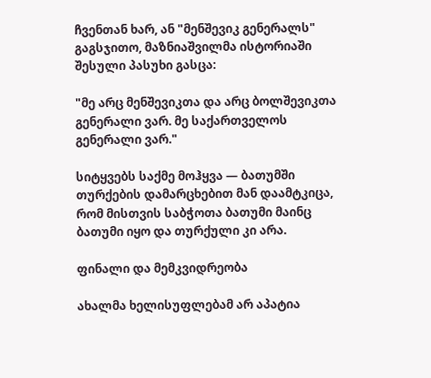ჩვენთან ხარ, ან "მენშევიკ გენერალს" გაგსჯითო, მაზნიაშვილმა ისტორიაში შესული პასუხი გასცა:

"მე არც მენშევიკთა და არც ბოლშევიკთა გენერალი ვარ. მე საქართველოს გენერალი ვარ."

სიტყვებს საქმე მოჰყვა — ბათუმში თურქების დამარცხებით მან დაამტკიცა, რომ მისთვის საბჭოთა ბათუმი მაინც ბათუმი იყო და თურქული კი არა.

ფინალი და მემკვიდრეობა

ახალმა ხელისუფლებამ არ აპატია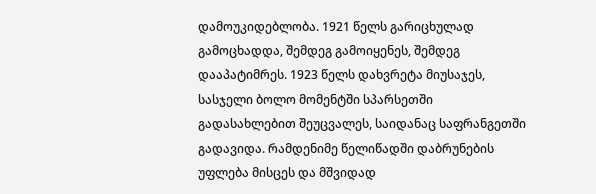დამოუკიდებლობა. 1921 წელს გარიცხულად გამოცხადდა, შემდეგ გამოიყენეს, შემდეგ დააპატიმრეს. 1923 წელს დახვრეტა მიუსაჯეს, სასჯელი ბოლო მომენტში სპარსეთში გადასახლებით შეუცვალეს, საიდანაც საფრანგეთში გადავიდა. რამდენიმე წელიწადში დაბრუნების უფლება მისცეს და მშვიდად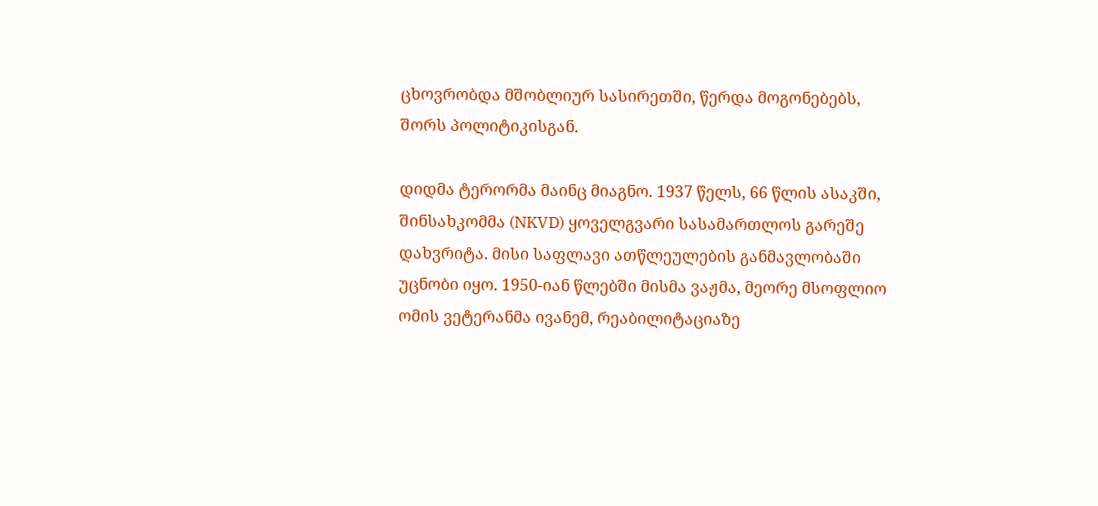ცხოვრობდა მშობლიურ სასირეთში, წერდა მოგონებებს, შორს პოლიტიკისგან.

დიდმა ტერორმა მაინც მიაგნო. 1937 წელს, 66 წლის ასაკში, შინსახკომმა (NKVD) ყოველგვარი სასამართლოს გარეშე დახვრიტა. მისი საფლავი ათწლეულების განმავლობაში უცნობი იყო. 1950-იან წლებში მისმა ვაჟმა, მეორე მსოფლიო ომის ვეტერანმა ივანემ, რეაბილიტაციაზე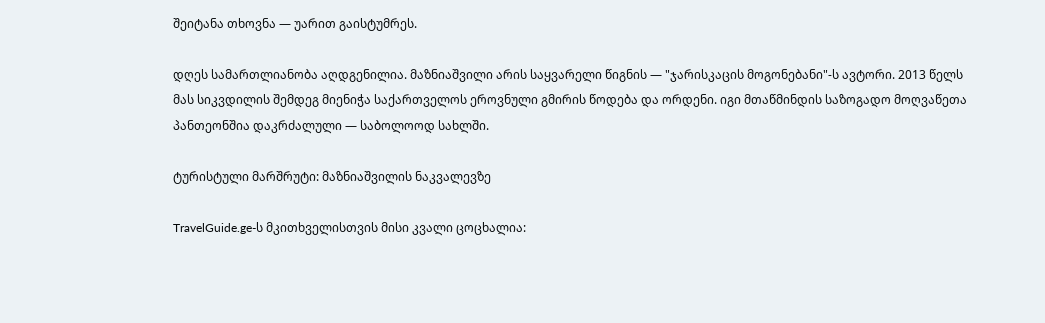შეიტანა თხოვნა — უარით გაისტუმრეს.

დღეს სამართლიანობა აღდგენილია. მაზნიაშვილი არის საყვარელი წიგნის — "ჯარისკაცის მოგონებანი"-ს ავტორი. 2013 წელს მას სიკვდილის შემდეგ მიენიჭა საქართველოს ეროვნული გმირის წოდება და ორდენი. იგი მთაწმინდის საზოგადო მოღვაწეთა პანთეონშია დაკრძალული — საბოლოოდ სახლში.

ტურისტული მარშრუტი: მაზნიაშვილის ნაკვალევზე

TravelGuide.ge-ს მკითხველისთვის მისი კვალი ცოცხალია: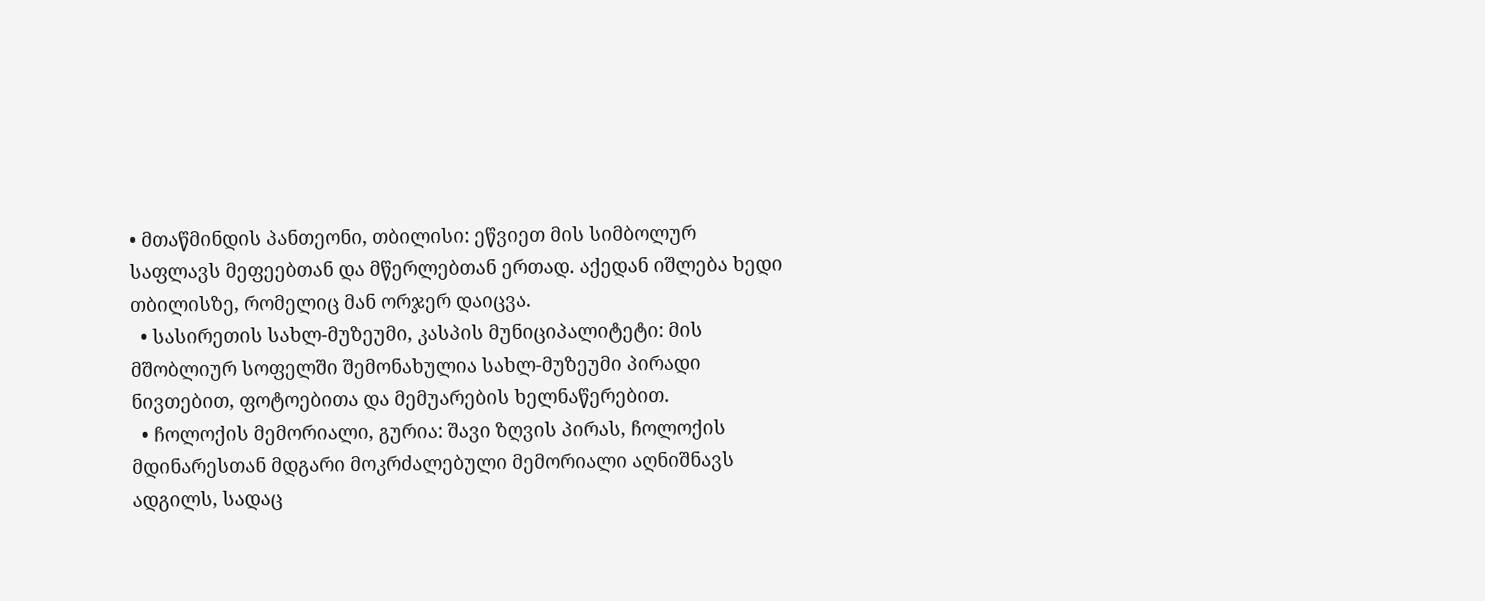• მთაწმინდის პანთეონი, თბილისი: ეწვიეთ მის სიმბოლურ საფლავს მეფეებთან და მწერლებთან ერთად. აქედან იშლება ხედი თბილისზე, რომელიც მან ორჯერ დაიცვა.
  • სასირეთის სახლ-მუზეუმი, კასპის მუნიციპალიტეტი: მის მშობლიურ სოფელში შემონახულია სახლ-მუზეუმი პირადი ნივთებით, ფოტოებითა და მემუარების ხელნაწერებით.
  • ჩოლოქის მემორიალი, გურია: შავი ზღვის პირას, ჩოლოქის მდინარესთან მდგარი მოკრძალებული მემორიალი აღნიშნავს ადგილს, სადაც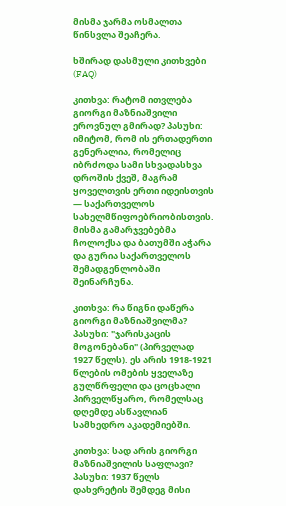მისმა ჯარმა ოსმალთა წინსვლა შეაჩერა.

ხშირად დასმული კითხვები (FAQ)

კითხვა: რატომ ითვლება გიორგი მაზნიაშვილი ეროვნულ გმირად? პასუხი: იმიტომ, რომ ის ერთადერთი გენერალია, რომელიც იბრძოდა სამი სხვადასხვა დროშის ქვეშ, მაგრამ ყოველთვის ერთი იდეისთვის — საქართველოს სახელმწიფოებრიობისთვის. მისმა გამარჯვებებმა ჩოლოქსა და ბათუმში აჭარა და გურია საქართველოს შემადგენლობაში შეინარჩუნა.

კითხვა: რა წიგნი დაწერა გიორგი მაზნიაშვილმა? პასუხი: "ჯარისკაცის მოგონებანი" (პირველად 1927 წელს). ეს არის 1918-1921 წლების ომების ყველაზე გულწრფელი და ცოცხალი პირველწყარო, რომელსაც დღემდე ასწავლიან სამხედრო აკადემიებში.

კითხვა: სად არის გიორგი მაზნიაშვილის საფლავი? პასუხი: 1937 წელს დახვრეტის შემდეგ მისი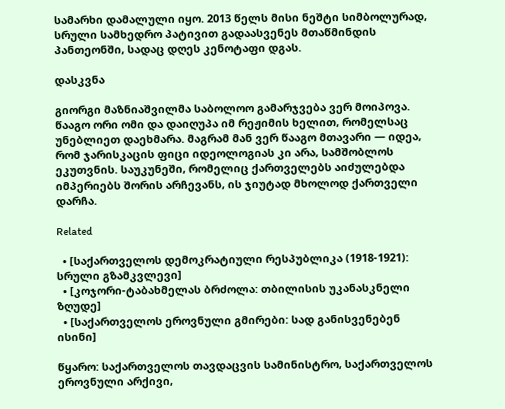სამარხი დამალული იყო. 2013 წელს მისი ნეშტი სიმბოლურად, სრული სამხედრო პატივით გადაასვენეს მთაწმინდის პანთეონში, სადაც დღეს კენოტაფი დგას.

დასკვნა

გიორგი მაზნიაშვილმა საბოლოო გამარჯვება ვერ მოიპოვა. წააგო ორი ომი და დაიღუპა იმ რეჟიმის ხელით, რომელსაც უნებლიეთ დაეხმარა. მაგრამ მან ვერ წააგო მთავარი — იდეა, რომ ჯარისკაცის ფიცი იდეოლოგიას კი არა, სამშობლოს ეკუთვნის. საუკუნეში, რომელიც ქართველებს აიძულებდა იმპერიებს შორის არჩევანს, ის ჯიუტად მხოლოდ ქართველი დარჩა.

Related

  • [საქართველოს დემოკრატიული რესპუბლიკა (1918-1921): სრული გზამკვლევი]
  • [კოჯორი-ტაბახმელას ბრძოლა: თბილისის უკანასკნელი ზღუდე]
  • [საქართველოს ეროვნული გმირები: სად განისვენებენ ისინი]

წყარო: საქართველოს თავდაცვის სამინისტრო, საქართველოს ეროვნული არქივი,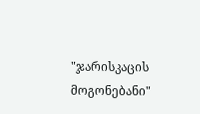"ჯარისკაცის მოგონებანი"